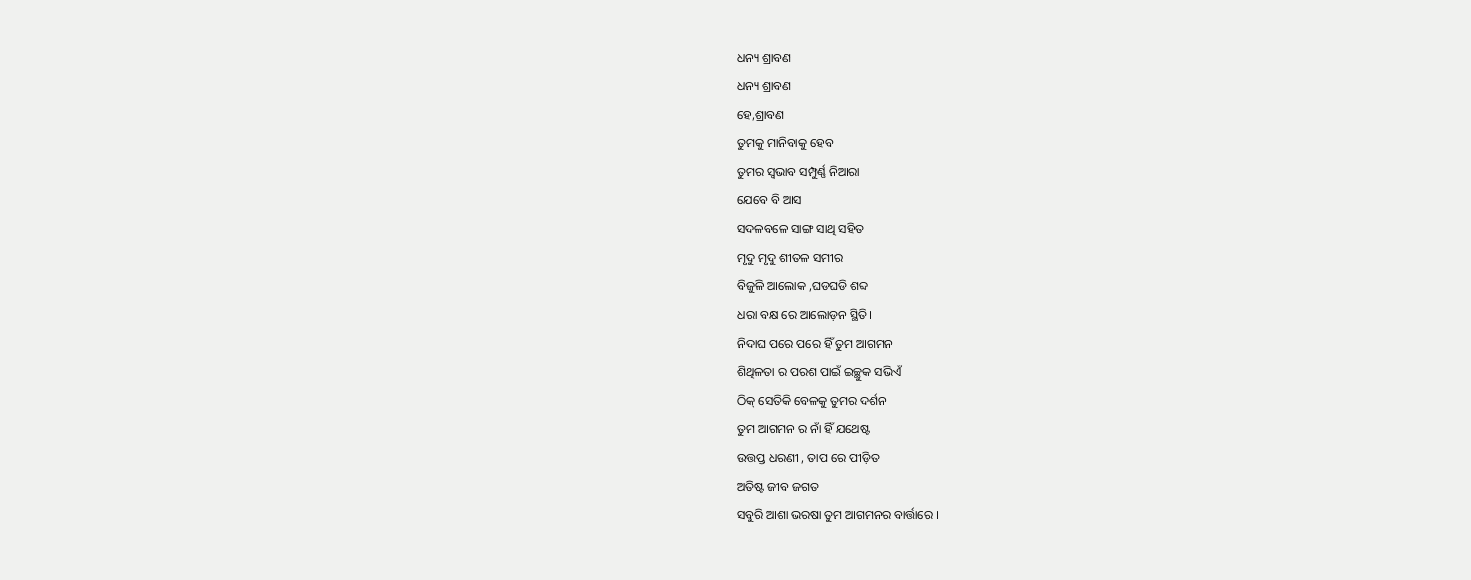ଧନ୍ୟ ଶ୍ରାବଣ
ଧନ୍ୟ ଶ୍ରାବଣ
ହେ,ଶ୍ରାବଣ
ତୁମକୁ ମାନିବାକୁ ହେବ
ତୁମର ସ୍ବଭାବ ସମ୍ପୁର୍ଣ୍ଣ ନିଆରା
ଯେବେ ବି ଆସ
ସଦଳବଳେ ସାଙ୍ଗ ସାଥି ସହିତ
ମୃଦୁ ମୃଦୁ ଶୀତଳ ସମୀର
ବିଜୁଳି ଆଲୋକ ,ଘଡଘଡି ଶବ୍ଦ
ଧରା ବକ୍ଷ ରେ ଆଲୋଡ଼ନ ସ୍ଥିତି।
ନିଦାଘ ପରେ ପରେ ହିଁ ତୁମ ଆଗମନ
ଶିଥିଳତା ର ପରଶ ପାଇଁ ଇଚ୍ଛୁକ ସଭିଏଁ
ଠିକ୍ ସେତିକି ବେଳକୁ ତୁମର ଦର୍ଶନ
ତୁମ ଆଗମନ ର ନାଁ ହିଁ ଯଥେଷ୍ଟ
ଉତ୍ତପ୍ତ ଧରଣୀ , ତାପ ରେ ପୀଡ଼ିତ
ଅତିଷ୍ଟ ଜୀବ ଜଗତ
ସବୁରି ଆଶା ଭରଷା ତୁମ ଆଗମନର ବାର୍ତ୍ତାରେ ।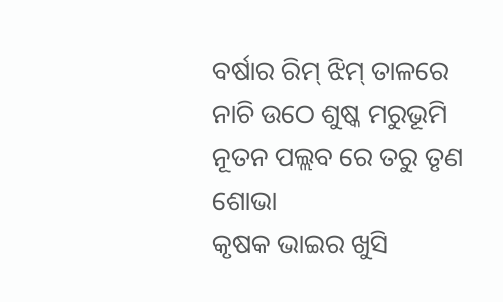ବର୍ଷାର ରିମ୍ ଝିମ୍ ତାଳରେ
ନାଚି ଉଠେ ଶୁଷ୍କ ମରୁଭୂମି
ନୂତନ ପଲ୍ଲବ ରେ ତରୁ ତୃଣ ଶୋଭା
କୃଷକ ଭାଇର ଖୁସି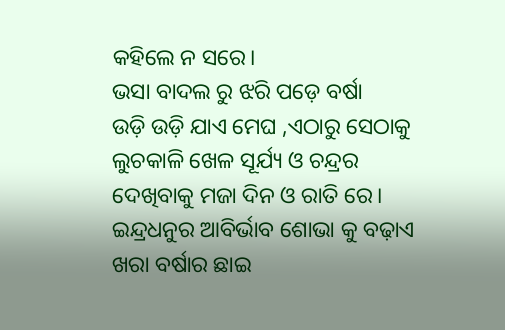କହିଲେ ନ ସରେ।
ଭସା ବାଦଲ ରୁ ଝରି ପଡ଼େ ବର୍ଷା
ଉଡ଼ି ଉଡ଼ି ଯାଏ ମେଘ ,ଏଠାରୁ ସେଠାକୁ
ଲୁଚକାଳି ଖେଳ ସୂର୍ଯ୍ୟ ଓ ଚନ୍ଦ୍ରର
ଦେଖିବାକୁ ମଜା ଦିନ ଓ ରାତି ରେ।
ଇନ୍ଦ୍ରଧନୁର ଆବିର୍ଭାବ ଶୋଭା କୁ ବଢ଼ାଏ
ଖରା ବର୍ଷାର ଛାଇ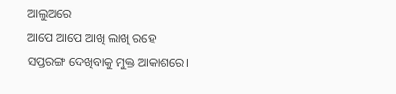ଆଲୁଅରେ
ଆପେ ଆପେ ଆଖି ଲାଖି ରହେ
ସପ୍ତରଙ୍ଗ ଦେଖିବାକୁ ମୁକ୍ତ ଆକାଶରେ।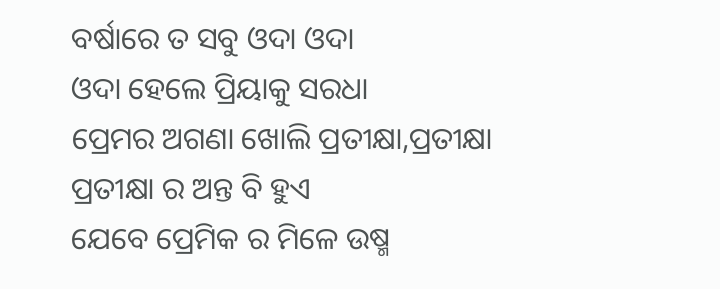ବର୍ଷାରେ ତ ସବୁ ଓଦା ଓଦା
ଓଦା ହେଲେ ପ୍ରିୟାକୁ ସରଧା
ପ୍ରେମର ଅଗଣା ଖୋଲି ପ୍ରତୀକ୍ଷା,ପ୍ରତୀକ୍ଷା
ପ୍ରତୀକ୍ଷା ର ଅନ୍ତ ବି ହୁଏ
ଯେବେ ପ୍ରେମିକ ର ମିଳେ ଉଷ୍ମ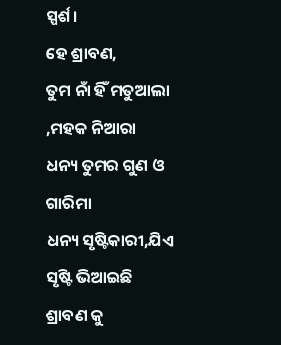ସ୍ପର୍ଶ।
ହେ ଶ୍ରାବଣ,
ତୁମ ନାଁ ହିଁ ମତୁଆଲା ,ମହକ ନିଆରା
ଧନ୍ୟ ତୁମର ଗୁଣ ଓ ଗାରିମା
ଧନ୍ୟ ସୃଷ୍ଟିକାରୀ,ଯିଏ ସୃଷ୍ଟି ଭିଆଇଛି
ଶ୍ରାବଣ କୁ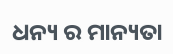ଧନ୍ୟ ର ମାନ୍ୟତା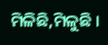ମିଳିଛି,ମିଳୁଛି ।